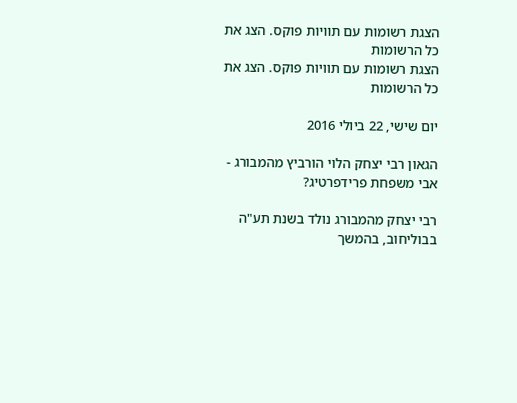הצגת רשומות עם תוויות פוקס. הצג את כל הרשומות
הצגת רשומות עם תוויות פוקס. הצג את כל הרשומות

יום שישי, 22 ביולי 2016

הגאון רבי יצחק הלוי הורביץ מהמבורג - אבי משפחת פרידפרטיג?

רבי יצחק מהמבורג נולד בשנת תע"ה בבוליחוב, בהמשך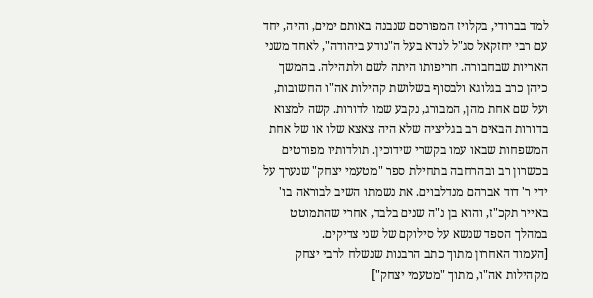למד בברודי, בקלויז המפורסם שנבנה באותם ימים, והיה, יחד עם רבי יחזקאל סג"ל לנדא בעל ה"נודע ביהודה", לאחד משני האריות שבחבורה. חריפותו היתה לשם ולתהילה. בהמשך כיהן כרב בגלוגא ולבסוף בשלושת קהילות אה"ו החשובות, ועל שם אחת מהן, המבורג, נקבע שמו לדורות. קשה למצוא בדורות הבאים רב בגליציה שלא היה צאצא שלו או של אחת המשפחות שבאו עמו בקשרי שידוכין. תולדותיו מפורטים בכשרון רב ובהרחבה בתחילת ספר "מטעמי יצחק" שנערך על ידי ר' דוד אברהם מנדלבוים. את נשמתו השיב לבוראה בו' באייר תקכ"ז, והוא בן נ"ה שנים בלבד, אחרי שהתמוטט במהלך הספד שנשא על סילוקם של שני צדיקים.
[העמוד האחרון מתוך כתב הרבנות שנשלח לרבי יצחק מקהילות אה"ו, מתוך "מטעמי יצחק"]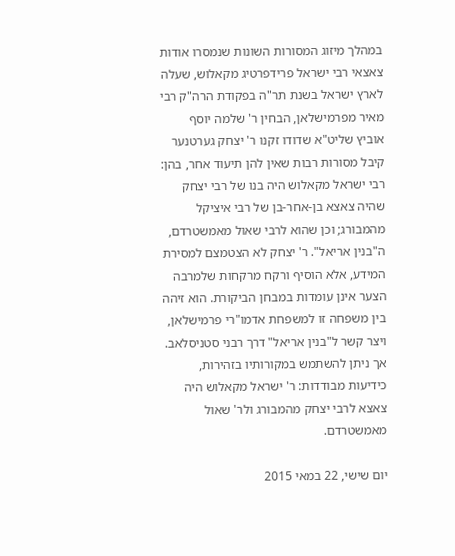במהלך מיזוג המסורות השונות שנמסרו אודות צאצאי רבי ישראל פרידפרטיג מקאלוש, שעלה לארץ ישראל בשנת תר"ה בפקודת הרה"ק רבי מאיר מפרמישלאן, הבחין ר' שלמה יוסף אוביץ שליט"א שדודו זקנו ר' יצחק גערטנער קיבל מסורות רבות שאין להן תיעוד אחר, בהן: רבי ישראל מקאלוש היה בנו של רבי יצחק שהיה צאצא בן-אחר-בן של רבי איציקל מהמבורג; וכן שהוא לרבי שאול מאמשטרדם, ה"בנין אריאל". ר' יצחק לא הצטמצם למסירת המידע, אלא הוסיף ורקח מרקחות שלמרבה הצער אינן עומדות במבחן הביקורת. הוא זיהה בין משפחה זו למשפחת אדמו"רי פרמישלאן, ויצר קשר ל"בנין אריאל" דרך רבני סטניסלאב. אך ניתן להשתמש במקורותיו בזהירות, כידיעות מבודדות: ר' ישראל מקאלוש היה צאצא לרבי יצחק מהמבורג ולר' שאול מאמשטרדם.

יום שישי, 22 במאי 2015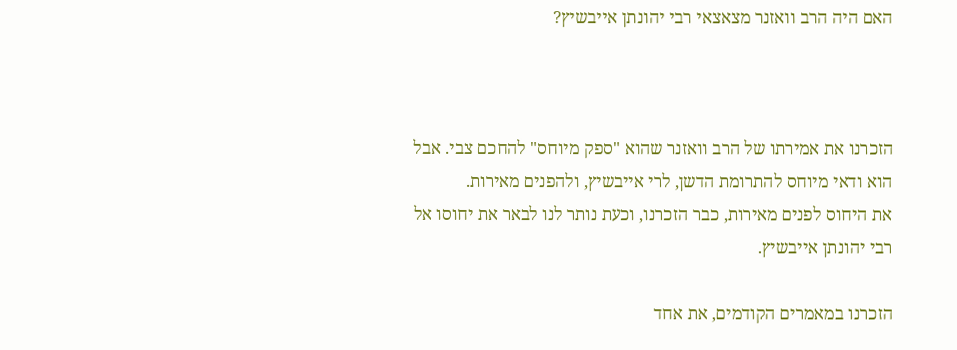האם היה הרב וואזנר מצאצאי רבי יהונתן אייבשיץ?



הזכרנו את אמירתו של הרב וואזנר שהוא "ספק מיוחס" להחכם צבי. אבל הוא ודאי מיוחס להתרומת הדשן, לרי אייבשיץ, ולהפנים מאירות.
את היחוס לפנים מאירות, כבר הזכרנו, וכעת נותר לנו לבאר את יחוסו אל רבי יהונתן אייבשיץ.

הזכרנו במאמרים הקודמים, את אחד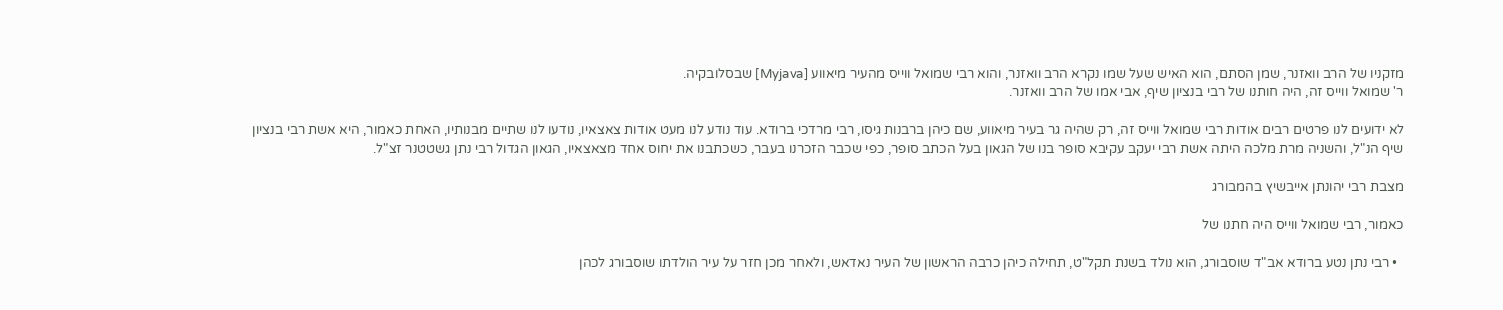מזקניו של הרב וואזנר, שמן הסתם, הוא האיש שעל שמו נקרא הרב וואזנר, והוא רבי שמואל ווייס מהעיר מיאווע [Myjava] שבסלובקיה.
ר' שמואל ווייס זה, היה חותנו של רבי בנציון שיף, אבי אמו של הרב וואזנר.

לא ידועים לנו פרטים רבים אודות רבי שמואל ווייס זה, רק שהיה גר בעיר מיאווע, שם כיהן ברבנות גיסו, רבי מרדכי ברודא. עוד נודע לנו מעט אודות צאצאיו, נודעו לנו שתיים מבנותיו, האחת כאמור, היא אשת רבי בנציון שיף הנ"ל, והשניה מרת מלכה היתה אשת רבי יעקב עקיבא סופר בנו של הגאון בעל הכתב סופר, כפי שכבר הזכרנו בעבר, כשכתבנו את יחוס אחד מצאצאיו, הגאון הגדול רבי נתן גשטטנר זצ"ל.

מצבת רבי יהונתן אייבשיץ בהמבורג

כאמור, רבי שמואל ווייס היה חתנו של

  • רבי נתן נטע ברודא אב"ד שוסבורג, הוא נולד בשנת תקל"ט, תחילה כיהן כרבה הראשון של העיר נאדאש, ולאחר מכן חזר על עיר הולדתו שוסבורג לכהן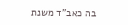בה כאב"ד משנת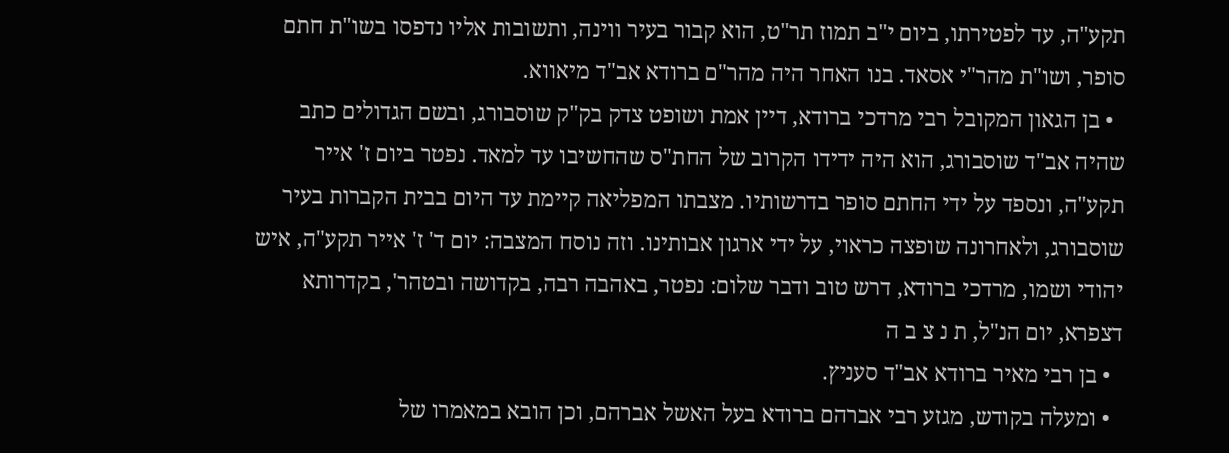תקע"ה, עד לפטירתו, ביום י"ב תמוז תר"ט, הוא קבור בעיר ווינה, ותשובות אליו נדפסו בשו"ת חתם סופר, ושו"ת מהר"י אסאד. בנו האחר היה מהר"ם ברודא אב"ד מיאווא.
  • בן הגאון המקובל רבי מרדכי ברודא, דיין אמת ושופט צדק בק"ק שוסבורג, ובשם הגדולים כתב שהיה אב"ד שוסבורג, הוא היה ידידו הקרוב של החת"ס שהחשיבו עד למאד. נפטר ביום ז' אייר תקע"ה, ונספד על ידי החתם סופר בדרשותיו. מצבתו המפליאה קיימת עד היום בבית הקברות בעיר שוסבורג, ולאחרונה שופצה כראוי, על ידי ארגון אבותינו. וזה נוסח המצבה: יום ד' ז' אייר תקע"ה, איש יהודי ושמו, מרדכי ברודא, דרש טוב ודבר שלום: נפטר, באהבה רבה, בקדושה ובטהר', בקדרותא דצפרא, יום הנ"ל, ת נ צ ב ה
  • בן רבי מאיר ברודא אב"ד סעניץ.
  • ומעלה בקודש, מגזע רבי אברהם ברודא בעל האשל אברהם, וכן הובא במאמרו של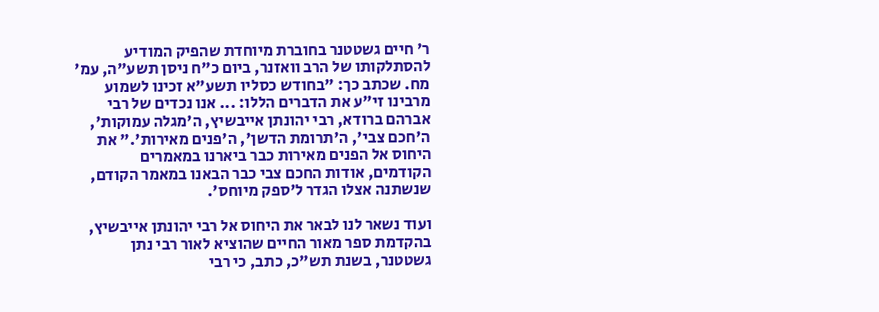ר' חיים גשטטנר בחוברת מיוחדת שהפיק המודיע להסתלקותו של הרב וואזנר, ביום כ"ח ניסן תשע"ה, עמ' מח. שכתב כך: "בחודש כסליו תשע"א זכינו לשמוע מרבינו זי"ע את הדברים הללו: ... אנו נכדים של רבי אברהם ברודא, רבי יהונתן אייבשיץ, ה'מגלה עמוקות', ה'חכם צבי', ה'תרומת הדשן', ה'פנים מאירות'." את היחוס אל הפנים מאירות כבר ביארנו במאמרים הקודמים, אודות החכם צבי כבר הבאנו במאמר הקודם, שנשתנה אצלו הגדר ל'ספק מיוחס'.

ועוד נשאר לנו לבאר את היחוס אל רבי יהונתן אייבשיץ,
בהקדמת ספר מאור החיים שהוציא לאור רבי נתן גשטטנר, בשנת תש"כ, כתב, כי רבי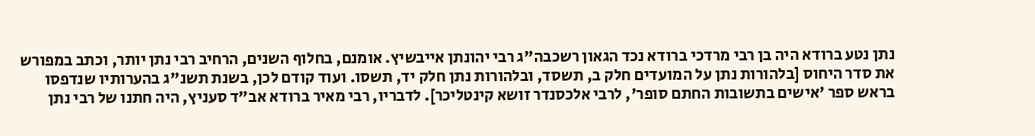נתן נטע ברודא היה בן רבי מרדכי ברודא נכד הגאון רשכבה"ג רבי יהונתן אייבשיץ. אומנם, בחלוף השנים, הרחיב רבי נתן יותר, וכתב במפורש את סדר היחוס [בלהורות נתן על המועדים חלק ב, תשסד, ובלהורות נתן חלק יד, תשסו. ועוד קודם לכן, בשנת תשנ"ג בהערותיו שנדפסו בראש ספר 'אישים בתשובות החתם סופר', לרבי אלכסנדר זושא קינטליכר]. לדבריו, רבי מאיר ברודא אב"ד סעניץ, היה חתנו של רבי נתן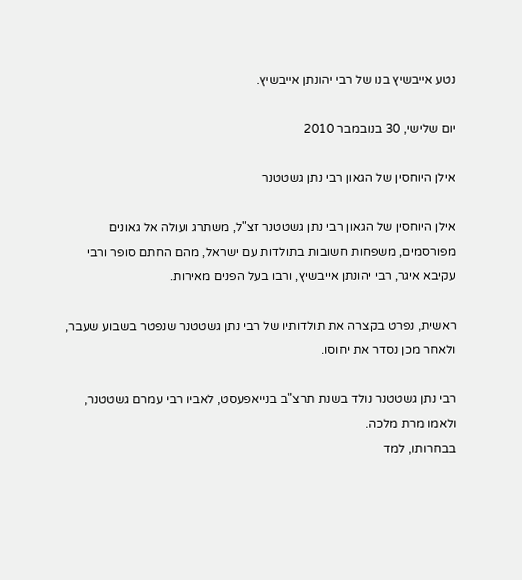נטע אייבשיץ בנו של רבי יהונתן אייבשיץ.

יום שלישי, 30 בנובמבר 2010

אילן היוחסין של הגאון רבי נתן גשטטנר

אילן היוחסין של הגאון רבי נתן גשטטנר זצ"ל, משתרג ועולה אל גאונים מפורסמים, משפחות חשובות בתולדות עם ישראל, מהם החתם סופר ורבי עקיבא איגר, רבי יהונתן אייבשיץ, ורבו בעל הפנים מאירות.

ראשית, נפרט בקצרה את תולדותיו של רבי נתן גשטטנר שנפטר בשבוע שעבר, ולאחר מכן נסדר את יחוסו.

רבי נתן גשטטנר נולד בשנת תרצ"ב בנייאפעסט, לאביו רבי עמרם גשטטנר, ולאמו מרת מלכה.
בבחרותו, למד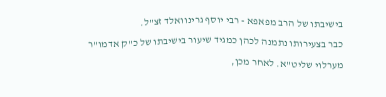בישיבתו של הרב מפאפא - רבי יוסף גרינוואלד זצ"ל.
כבר בצעירותו נתמנה לכהן כמגיד שיעור בישיבתו של כ"ק אדמו"ר מערלוי שליט"א. לאחר מכן,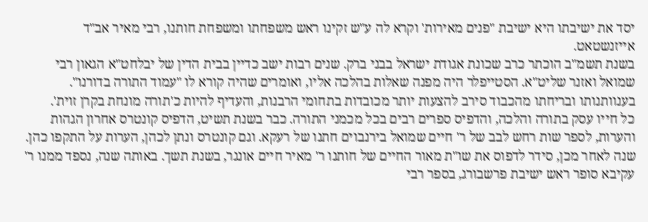יסד את ישיבתו היא ישיבת "פנים מאירות' וקרא לה ע"ש זקינו ראש משפחתו ומשפחת חותנו, רבי מאיר אב"ד אייזנשטאט.
בשנת תשמ"ב הוכתר כרב שכונת אגודת ישראל בבני ברק. שנים רבות ישב כדיין בבית הדין של יבלחט"א הגאון רבי שמואל ואזנר שליט"א. הסטייפלר היה מפנה שאלות בהלכה אליו, ואומרים שהיה קורא לו "עמוד התורה בדורנו". בענוותנותו ובריחתו מהכבוד סירב להצעות יותר מכובדות בתחומי הרבנות, והעדיף להיות כ'תורה מונחת בקרן זוית'.
כל חייו עסק בתורה והלכה, והדפיס ספרים רבים בכל מכמני התורה. כבר בשנת תשיט, הדפיס קונטרס אחרון הגהות והערות, לספר שות רחש לבב של ר' חיים שמואל בירנבוים חתנו של רעקא. וגם קונטרס ונתן לכהן, הערות על התקפו כהן. שנה לאחר מכן, סידר לדפוס את שו"ת מאור החיים של חותנו ר' מאיר חיים אונגר, בשנת תשך. באותה שנה, נספד ממנו ר' עקיבא סופר ראש ישיבת פרשבורג, בספר רבי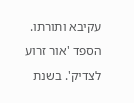עקיבא ותורתו. הספד 'אור זרוע לצדיק'. בשנת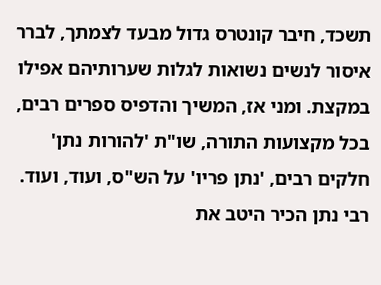תשכד, חיבר קונטרס גדול מבעד לצמתך, לברר איסור לנשים נשואות לגלות שערותיהם אפילו במקצת. ומני אז, המשיך והדפיס ספרים רבים, בכל מקצועות התורה, שו"ת 'להורות נתן' חלקים רבים, 'נתן פריו' על הש"ס, ועוד, ועוד.
רבי נתן הכיר היטב את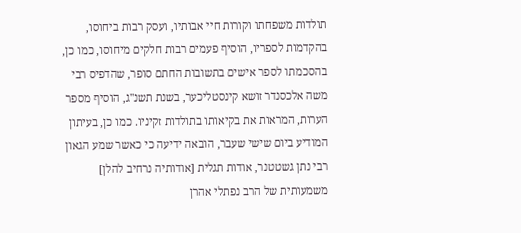תולדות משפחתו וקורות חיי אבותיו, ועסק רבות ביחוסו, בהקדמות לספריו, הוסיף פעמים רבות חלקים מיחוסו, כמו כן, בהסכמתו לספר אישים בתשובות החתם סופר, שהדפיס רבי משה אלכסנדר זושא קינסטליכער, בשנת תשנ"ג, הוסיף מספר הערות, המראות את בקיאותו בתולדות זקיניו. כמו כן, בעיתון המודיע ביום שישי שעבר, הובאה ידיעה כי כאשר שמע הגאון רבי נתן גשטטנר, אודות תגלית [אודותיה נרחיב להלן] משמעותית של הרב נפתלי אהרן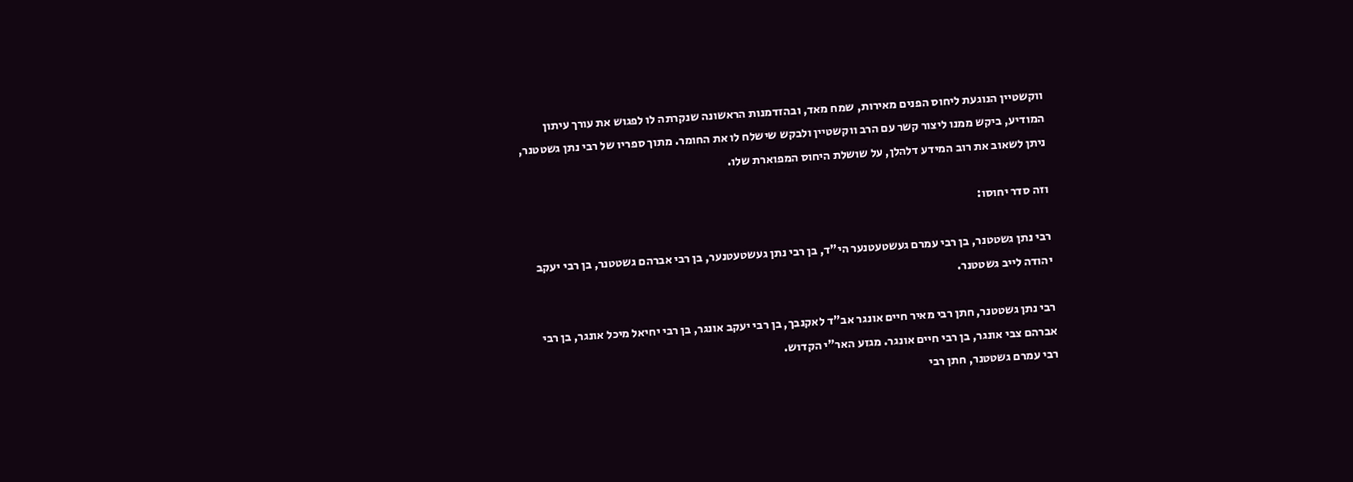ווקשטיין הנוגעת ליחוס הפנים מאירות, שמח מאד, ובהזדמנות הראשונה שנקרתה לו לפגוש את עורך עיתון המודיע, ביקש ממנו ליצור קשר עם הרב ווקשטיין ולבקש שישלח לו את החומר. מתוך ספריו של רבי נתן גשטטנר, ניתן לשאוב את רוב המידע דלהלן, על שושלת היחוס המפוארת שלו.

וזה סדר יחוסו:

רבי נתן גשטטנר, בן רבי עמרם געשטעטנער הי"ד, בן רבי נתן געשטעטנער, בן רבי אברהם גשטטנר, בן רבי יעקב יהודה לייב גשטטנר.

רבי נתן גשטטנר, חתן רבי מאיר חיים אונגר אב"ד לאקנבך, בן רבי יעקב אונגר, בן רבי יחיאל מיכל אונגר, בן רבי אברהם צבי אונגר, בן רבי חיים אונגר. מגזע האר"י הקדוש.
רבי עמרם גשטטנר, חתן רבי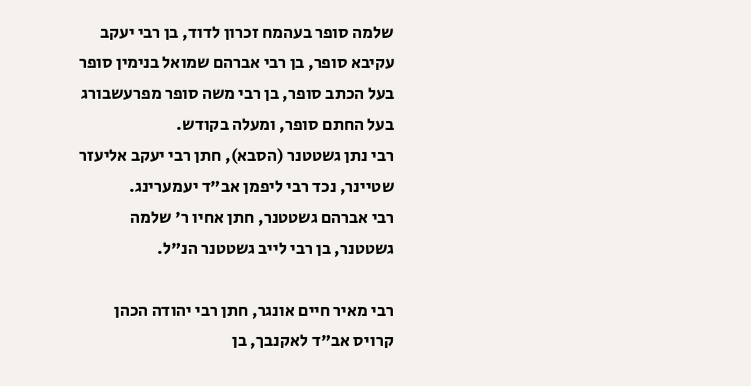שלמה סופר בעהמח זכרון לדוד, בן רבי יעקב עקיבא סופר, בן רבי אברהם שמואל בנימין סופר בעל הכתב סופר, בן רבי משה סופר מפרעשבורג בעל החתם סופר, ומעלה בקודש.
רבי נתן גשטטנר (הסבא), חתן רבי יעקב אליעזר שטיינר, נכד רבי ליפמן אב"ד יעמערינג.
רבי אברהם גשטטנר, חתן אחיו ר' שלמה גשטטנר, בן רבי לייב גשטטנר הנ"ל.

רבי מאיר חיים אונגר, חתן רבי יהודה הכהן קרויס אב"ד לאקנבך, בן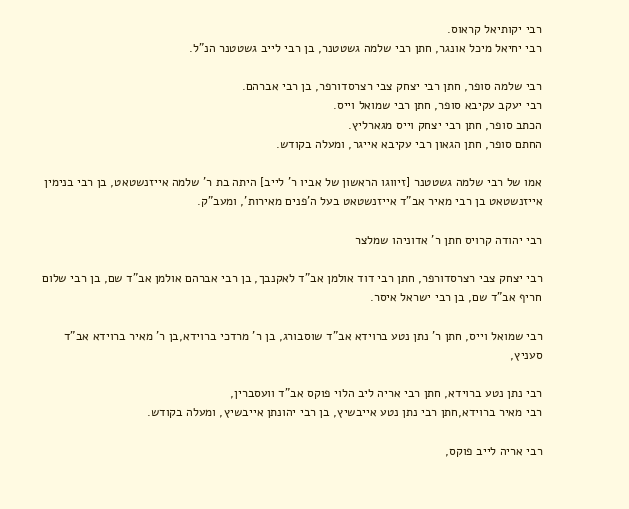רבי יקותיאל קראוס.
רבי יחיאל מיכל אונגר, חתן רבי שלמה גשטטנר, בן רבי לייב גשטטנר הנ"ל.

רבי שלמה סופר, חתן רבי יצחק צבי רצרסדורפר, בן רבי אברהם.
רבי יעקב עקיבא סופר, חתן רבי שמואל וייס.
הכתב סופר, חתן רבי יצחק וייס מגארליץ.
החתם סופר, חתן הגאון רבי עקיבא אייגר, ומעלה בקודש.

אמו של רבי שלמה גשטטנר [זיווגו הראשון של אביו ר' לייב] היתה בת ר' שלמה אייזנשטאט, בן רבי בנימין אייזנשטאט בן רבי מאיר אב"ד אייזנשטאט בעל ה'פנים מאירות', ומעב"ק.

רבי יהודה קרויס חתן ר' אדוניהו שמלצר

רבי יצחק צבי רצרסדורפר, חתן רבי דוד אולמן אב"ד לאקנבך, בן רבי אברהם אולמן אב"ד שם, בן רבי שלום חריף אב"ד שם, בן רבי ישראל איסר.

רבי שמואל וייס, חתן ר' נתן נטע ברוידא אב"ד שוסבורג, בן ר' מרדכי ברוידא,בן ר' מאיר ברוידא אב"ד סעניץ,

רבי נתן נטע ברוידא, חתן רבי אריה ליב הלוי פוקס אב"ד וועסברין,
רבי מאיר ברוידא,חתן רבי נתן נטע אייבשיץ, בן רבי יהונתן אייבשיץ, ומעלה בקודש.

רבי אריה לייב פוקס,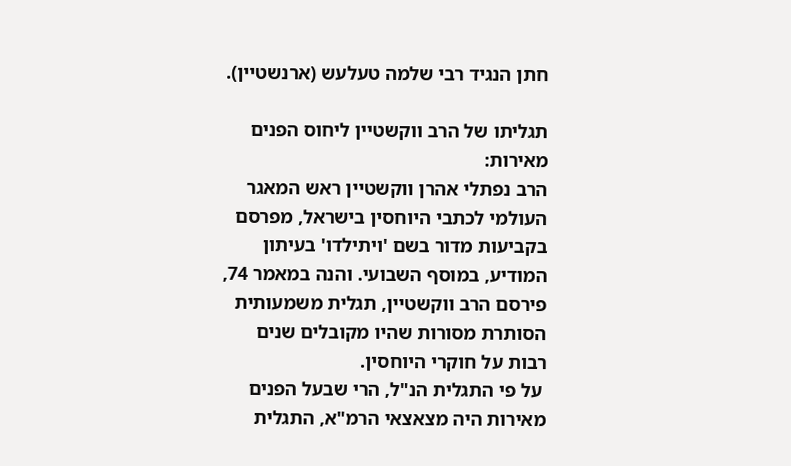חתן הנגיד רבי שלמה טעלעש (ארנשטיין).

תגליתו של הרב ווקשטיין ליחוס הפנים מאירות:
הרב נפתלי אהרן ווקשטיין ראש המאגר העולמי לכתבי היוחסין בישראל, מפרסם בקביעות מדור בשם 'ויתילדו' בעיתון המודיע, במוסף השבועי. והנה במאמר 74, פירסם הרב ווקשטיין, תגלית משמעותית הסותרת מסורות שהיו מקובלים שנים רבות על חוקרי היוחסין.
 על פי התגלית הנ"ל, הרי שבעל הפנים מאירות היה מצאצאי הרמ"א, התגלית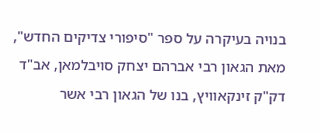בנויה בעיקרה על ספר "סיפורי צדיקים החדש", מאת הגאון רבי אברהם יצחק סויבלמאן, אב"ד דק"ק זינקאוויץ, בנו של הגאון רבי אשר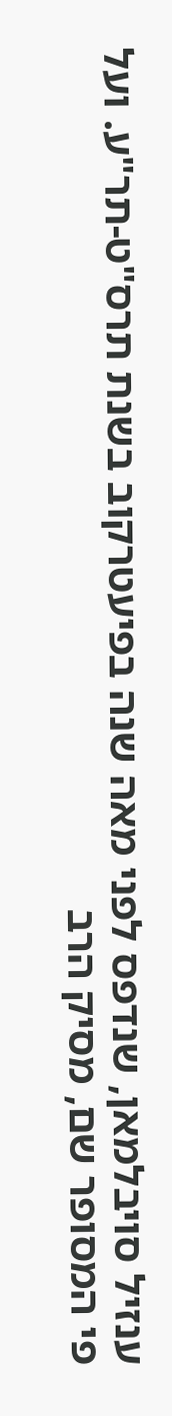ענזיל סויבלמאן, שנדפס לפני מאה שנה בפיעטרקוב בשנת תרס"ט-תר"ע. ועל פי המסופר שם, מסיק הרב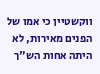ווקשטיין כי אמו של הפנים מאירות, לא היתה אחות הש"ך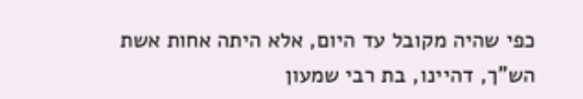כפי שהיה מקובל עד היום, אלא היתה אחות אשת הש"ך, דהיינו, בת רבי שמעון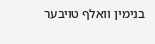בנימין וואלף טויבער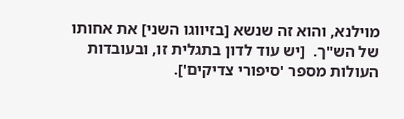מוילנא, והוא זה שנשא [בזיווגו השני] את אחותו של הש"ך.  [יש עוד לדון בתגלית זו, ובעובדות העולות מספר 'סיפורי צדיקים'].